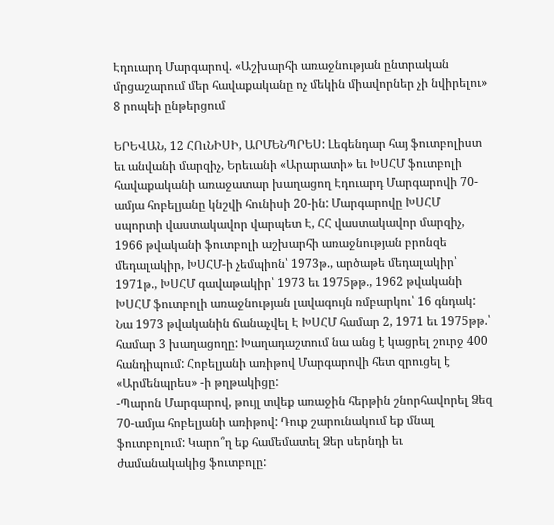Էդուարդ Մարգարով. «Աշխարհի առաջնության ընտրական մրցաշարում մեր հավաքականը ոչ մեկին միավորներ չի նվիրելու»
8 րոպեի ընթերցում

ԵՐԵՎԱՆ, 12 ՀՈւՆԻՍԻ, ԱՐՄԵՆՊՐԵՍ: Լեգենդար հայ ֆուտբոլիստ եւ անվանի մարզիչ, Երեւանի «Արարատի» եւ ԽՍՀՄ ֆուտբոլի հավաքականի առաջատար խաղացող Էդուարդ Մարգարովի 70-ամյա հոբելյանը կնշվի հունիսի 20-ին: Մարգարովը ԽՍՀՄ սպորտի վաստակավոր վարպետ Է, ՀՀ վաստակավոր մարզիչ, 1966 թվականի ֆուտբոլի աշխարհի առաջնության բրոնզե մեդալակիր, ԽՍՀՄ-ի չեմպիոն՝ 1973թ., արծաթե մեդալակիր՝ 1971թ., ԽՍՀՄ գավաթակիր՝ 1973 եւ 1975թթ., 1962 թվականի ԽՍՀՄ ֆուտբոլի առաջնության լավագույն ռմբարկու՝ 16 գնդակ: Նա 1973 թվականին ճանաչվել Է ԽՍՀՄ համար 2, 1971 եւ 1975թթ.՝ համար 3 խաղացողը: Խաղադաշտում նա անց է կացրել շուրջ 400 հանդիպում: Հոբելյանի առիթով Մարգարովի հետ զրուցել է «Արմենպրես» -ի թղթակիցը:
-Պարոն Մարգարով, թույլ տվեք առաջին հերթին շնորհավորել Ձեզ 70-ամյա հոբելյանի առիթով: Դուք շարունակում եք մնալ ֆուտբոլում: Կարո՞ղ եք համեմատել Ձեր սերնդի եւ ժամանակակից ֆուտբոլը: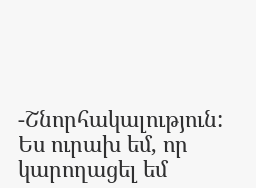-Շնորհակալություն: Ես ուրախ եմ, որ կարողացել եմ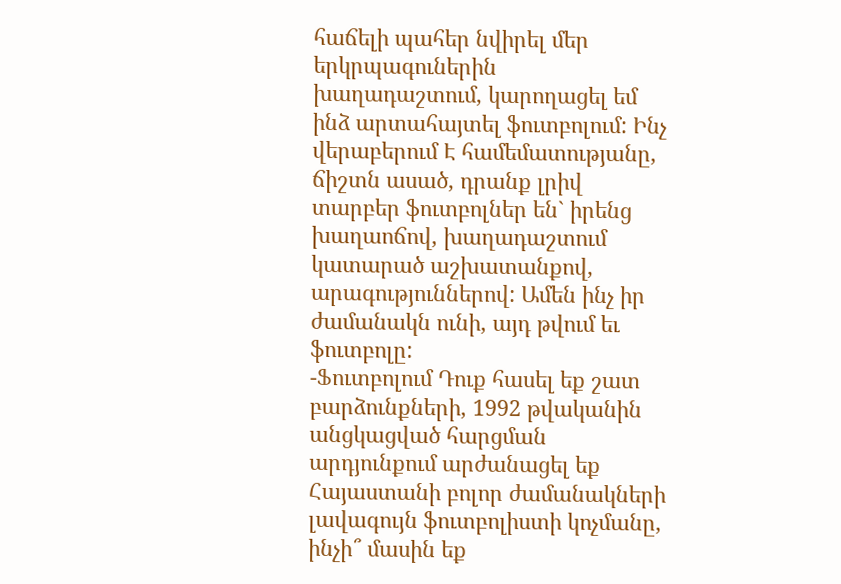հաճելի պահեր նվիրել մեր երկրպագուներին խաղադաշտում, կարողացել եմ ինձ արտահայտել ֆուտբոլում: Ինչ վերաբերում Է համեմատությանը, ճիշտն ասած, դրանք լրիվ տարբեր ֆուտբոլներ են` իրենց խաղաոճով, խաղադաշտում կատարած աշխատանքով, արագություններով: Ամեն ինչ իր ժամանակն ունի, այդ թվում եւ ֆուտբոլը:
-Ֆուտբոլում Դուք հասել եք շատ բարձունքների, 1992 թվականին անցկացված հարցման արդյունքում արժանացել եք Հայաստանի բոլոր ժամանակների լավագույն ֆուտբոլիստի կոչմանը, ինչի՞ մասին եք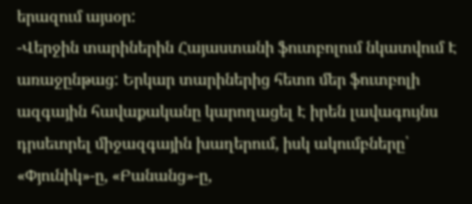երազում այսօր:
-Վերջին տարիներին Հայաստանի ֆուտբոլում նկատվում Է առաջընթաց: Երկար տարիներից հետո մեր ֆուտբոլի ազգային հավաքականը կարողացել Է իրեն լավագույնս դրսեւորել միջազգային խաղերում, իսկ ակումբները՝ «Փյունիկ»-ը, «Բանանց»-ը,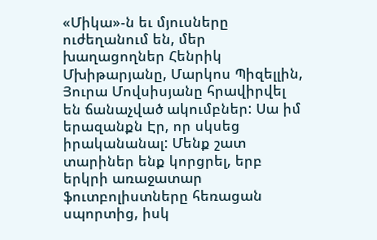«Միկա»-ն եւ մյուսները ուժեղանում են, մեր խաղացողներ Հենրիկ Մխիթարյանը, Մարկոս Պիզելլին, Յուրա Մովսիսյանը հրավիրվել են ճանաչված ակումբներ: Սա իմ երազանքն Էր, որ սկսեց իրականանալ: Մենք շատ տարիներ ենք կորցրել, երբ երկրի առաջատար ֆուտբոլիստները հեռացան սպորտից, իսկ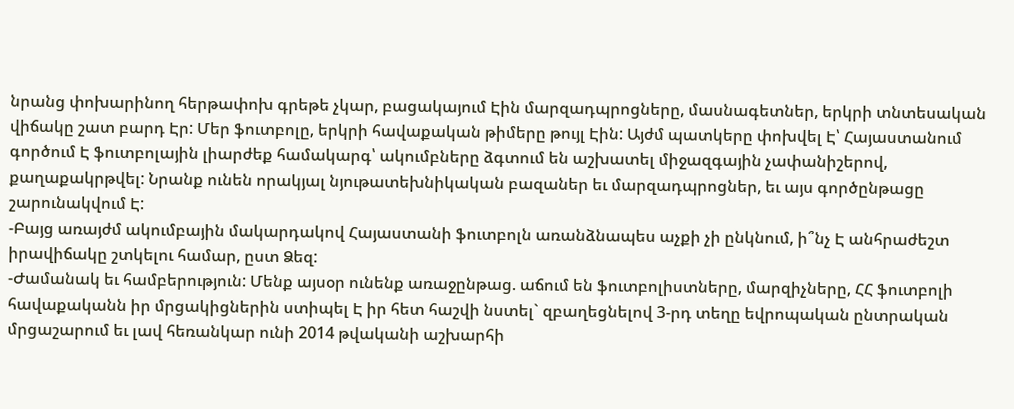նրանց փոխարինող հերթափոխ գրեթե չկար, բացակայում Էին մարզադպրոցները, մասնագետներ, երկրի տնտեսական վիճակը շատ բարդ Էր: Մեր ֆուտբոլը, երկրի հավաքական թիմերը թույլ Էին: Այժմ պատկերը փոխվել Է՝ Հայաստանում գործում Է ֆուտբոլային լիարժեք համակարգ՝ ակումբները ձգտում են աշխատել միջազգային չափանիշերով, քաղաքակրթվել: Նրանք ունեն որակյալ նյութատեխնիկական բազաներ եւ մարզադպրոցներ, եւ այս գործընթացը շարունակվում Է:
-Բայց առայժմ ակումբային մակարդակով Հայաստանի ֆուտբոլն առանձնապես աչքի չի ընկնում, ի՞նչ Է անհրաժեշտ իրավիճակը շտկելու համար, ըստ Ձեզ:
-Ժամանակ եւ համբերություն: Մենք այսօր ունենք առաջընթաց. աճում են ֆուտբոլիստները, մարզիչները, ՀՀ ֆուտբոլի հավաքականն իր մրցակիցներին ստիպել Է իր հետ հաշվի նստել` զբաղեցնելով 3-րդ տեղը եվրոպական ընտրական մրցաշարում եւ լավ հեռանկար ունի 2014 թվականի աշխարհի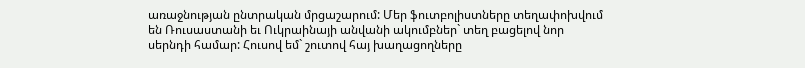առաջնության ընտրական մրցաշարում: Մեր ֆուտբոլիստները տեղափոխվում են Ռուսաստանի եւ Ուկրաինայի անվանի ակումբներ` տեղ բացելով նոր սերնդի համար: Հուսով եմ` շուտով հայ խաղացողները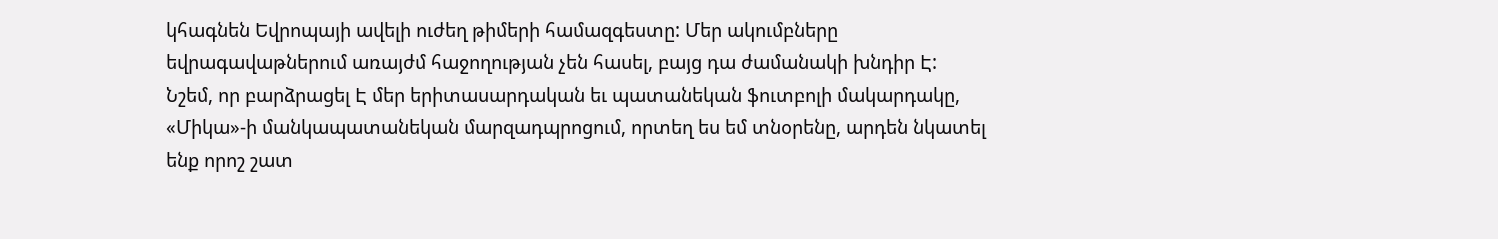կհագնեն Եվրոպայի ավելի ուժեղ թիմերի համազգեստը: Մեր ակումբները եվրագավաթներում առայժմ հաջողության չեն հասել, բայց դա ժամանակի խնդիր Է:
Նշեմ, որ բարձրացել Է մեր երիտասարդական եւ պատանեկան ֆուտբոլի մակարդակը, «Միկա»-ի մանկապատանեկան մարզադպրոցում, որտեղ ես եմ տնօրենը, արդեն նկատել ենք որոշ շատ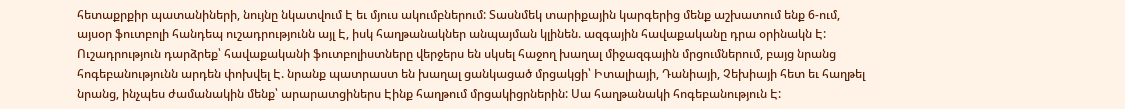հետաքրքիր պատանիների, նույնը նկատվում Է եւ մյուս ակումբներում: Տասնմեկ տարիքային կարգերից մենք աշխատում ենք 6-ում, այսօր ֆուտբոլի հանդեպ ուշադրությունն այլ Է, իսկ հաղթանակներ անպայման կլինեն. ազգային հավաքականը դրա օրինակն Է: Ուշադրություն դարձրեք՝ հավաքականի ֆուտբոլիստները վերջերս են սկսել հաջող խաղալ միջազգային մրցումներում, բայց նրանց հոգեբանությունն արդեն փոխվել Է. նրանք պատրաստ են խաղալ ցանկացած մրցակցի՝ Իտալիայի, Դանիայի, Չեխիայի հետ եւ հաղթել նրանց, ինչպես ժամանակին մենք՝ արարատցիներս Էինք հաղթում մրցակիցրներին: Սա հաղթանակի հոգեբանություն Է: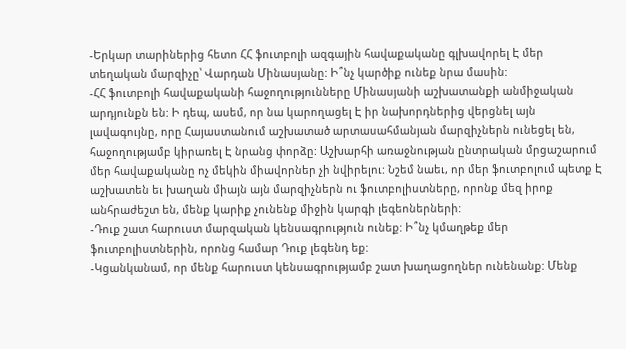-Երկար տարիներից հետո ՀՀ ֆուտբոլի ազգային հավաքականը գլխավորել Է մեր տեղական մարզիչը՝ Վարդան Մինասյանը: Ի՞նչ կարծիք ունեք նրա մասին:
-ՀՀ ֆուտբոլի հավաքականի հաջողությունները Մինասյանի աշխատանքի անմիջական արդյունքն են: Ի դեպ, ասեմ, որ նա կարողացել Է իր նախորդներից վերցնել այն լավագույնը, որը Հայաստանում աշխատած արտասահմանյան մարզիչներն ունեցել են, հաջողությամբ կիրառել Է նրանց փորձը: Աշխարհի առաջնության ընտրական մրցաշարում մեր հավաքականը ոչ մեկին միավորներ չի նվիրելու: Նշեմ նաեւ, որ մեր ֆուտբոլում պետք Է աշխատեն եւ խաղան միայն այն մարզիչներն ու ֆուտբոլիստները, որոնք մեզ իրոք անհրաժեշտ են, մենք կարիք չունենք միջին կարգի լեգեոներների:
-Դուք շատ հարուստ մարզական կենսագրություն ունեք: Ի՞նչ կմաղթեք մեր ֆուտբոլիստներին, որոնց համար Դուք լեգենդ եք:
-Կցանկանամ, որ մենք հարուստ կենսագրությամբ շատ խաղացողներ ունենանք: Մենք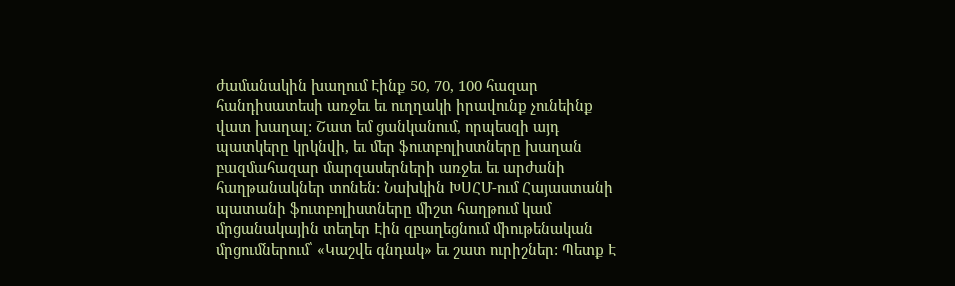ժամանակին խաղում Էինք 50, 70, 100 հազար հանդիսատեսի առջեւ եւ ուղղակի իրավունք չունեինք վատ խաղալ: Շատ եմ ցանկանում, որպեսզի այդ պատկերը կրկնվի, եւ մեր ֆուտբոլիստները խաղան բազմահազար մարզասերների առջեւ եւ արժանի հաղթանակներ տոնեն: Նախկին ԽՍՀՄ-ում Հայաստանի պատանի ֆուտբոլիստները միշտ հաղթում կամ մրցանակային տեղեր Էին զբաղեցնում միութենական մրցումներում՝ «Կաշվե գնդակ» եւ շատ ուրիշներ: Պետք Է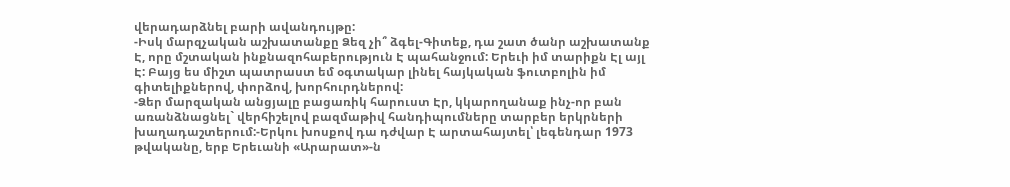վերադարձնել բարի ավանդույթը:
-Իսկ մարզչական աշխատանքը Ձեզ չի՞ ձգել-Գիտեք, դա շատ ծանր աշխատանք Է, որը մշտական ինքնազոհաբերություն Է պահանջում: Երեւի իմ տարիքն Էլ այլ Է: Բայց ես միշտ պատրաստ եմ օգտակար լինել հայկական ֆուտբոլին իմ գիտելիքներով, փորձով, խորհուրդներով:
-Ձեր մարզական անցյալը բացառիկ հարուստ Էր, կկարողանաք ինչ-որ բան առանձնացնել` վերհիշելով բազմաթիվ հանդիպումները տարբեր երկրների խաղադաշտերում:-Երկու խոսքով դա դժվար Է արտահայտել՝ լեգենդար 1973 թվականը, երբ Երեւանի «Արարատ»-ն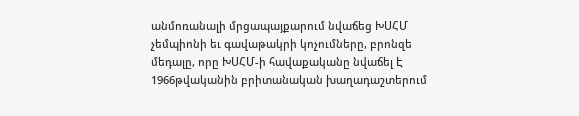անմոռանալի մրցապայքարում նվաճեց ԽՍՀՄ չեմպիոնի եւ գավաթակրի կոչումները, բրոնզե մեդալը, որը ԽՍՀՄ-ի հավաքականը նվաճել Է 1966թվականին բրիտանական խաղադաշտերում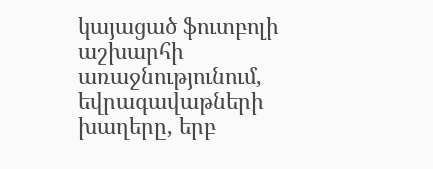կայացած ֆուտբոլի աշխարհի առաջնությունում, եվրագավաթների խաղերը, երբ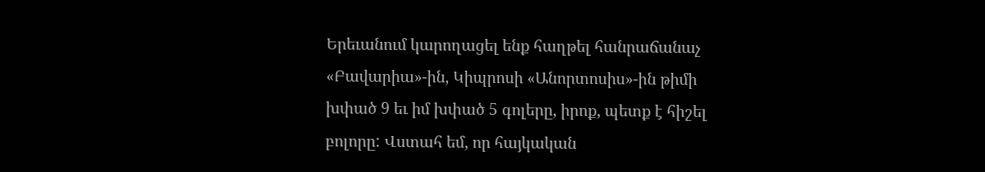Երեւանում կարողացել ենք հաղթել հանրաճանաչ «Բավարիա»-ին, Կիպրոսի «Անորտոսիս»-ին թիմի խփած 9 եւ իմ խփած 5 գոլերը, իրոք, պետք է հիշել բոլորը: Վստահ եմ, որ հայկական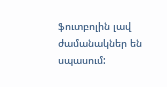ֆուտբոլին լավ ժամանակներ են սպասում: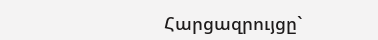Հարցազրույցը`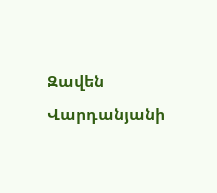Զավեն Վարդանյանի